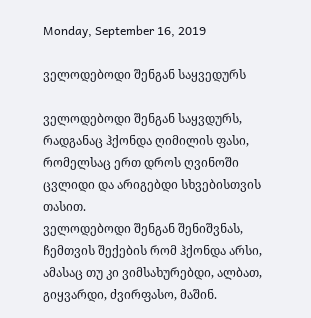Monday, September 16, 2019

ველოდებოდი შენგან საყვედურს

ველოდებოდი შენგან საყვდურს, რადგანაც ჰქონდა ღიმილის ფასი,
რომელსაც ერთ დროს ღვინოში ცვლიდი და არიგებდი სხვებისთვის თასით.
ველოდებოდი შენგან შენიშვნას, ჩემთვის შექების რომ ჰქონდა არსი,
ამასაც თუ კი ვიმსახურებდი, ალბათ, გიყვარდი, ძვირფასო, მაშინ.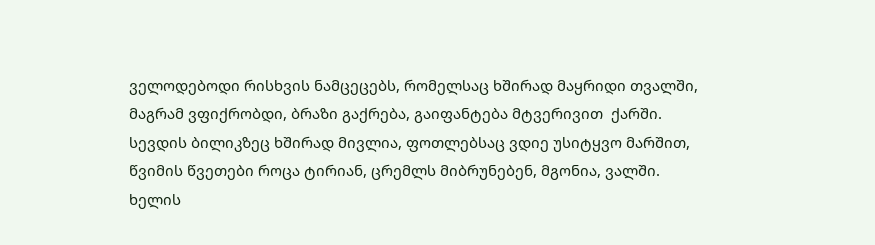ველოდებოდი რისხვის ნამცეცებს, რომელსაც ხშირად მაყრიდი თვალში,
მაგრამ ვფიქრობდი, ბრაზი გაქრება, გაიფანტება მტვერივით  ქარში.
სევდის ბილიკზეც ხშირად მივლია, ფოთლებსაც ვდიე უსიტყვო მარშით,
წვიმის წვეთები როცა ტირიან, ცრემლს მიბრუნებენ, მგონია, ვალში.
ხელის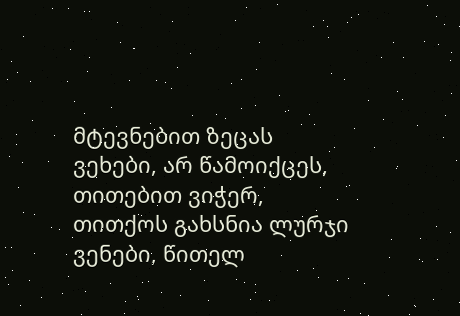მტევნებით ზეცას ვეხები, არ წამოიქცეს, თითებით ვიჭერ,
თითქოს გახსნია ლურჯი ვენები, წითელ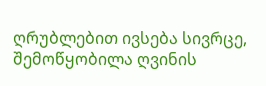ღრუბლებით ივსება სივრცე,
შემოწყობილა ღვინის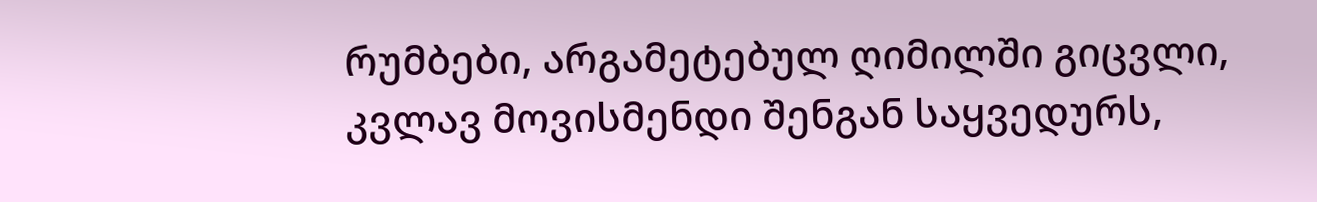რუმბები, არგამეტებულ ღიმილში გიცვლი,
კვლავ მოვისმენდი შენგან საყვედურს,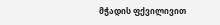მჭადის ფქვილივით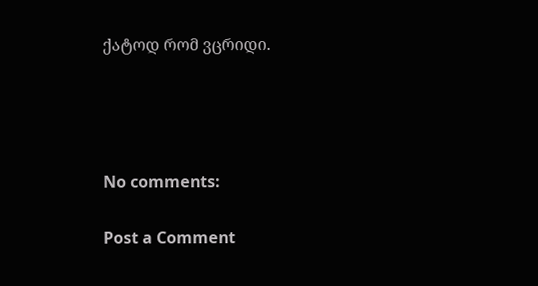ქატოდ რომ ვცრიდი.




No comments:

Post a Comment